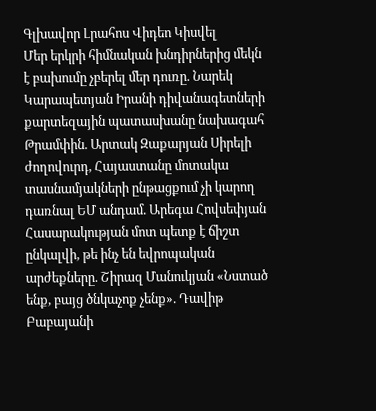Գլխավոր Լրահոս Վիդեո Կիսվել
Մեր երկրի հիմնական խնդիրներից մեկն է բախումը չբերել մեր դուռը. Նարեկ Կարապետյան Իրանի դիվանագետների քարտեզային պատասխանը նախագահ Թրամփին. Արտակ Զաքարյան Սիրելի ժողովուրդ, Հայաստանը մոտակա տասնամյակների ընթացքում չի կարող դառնալ ԵՄ անդամ. Արեգա Հովսեփյան Հասարակության մոտ պետք է ճիշտ ընկալվի, թե ինչ են եվրոպական արժեքները. Շիրազ Մանուկյան «Նստած ենք, բայց ծնկաչոք չենք». Դավիթ Բաբայանի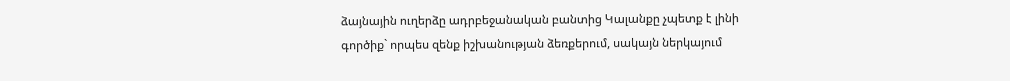ձայնային ուղերձը ադրբեջանական բանտից Կալանքը չպետք է լինի գործիք` որպես զենք իշխանության ձեռքերում, սակայն ներկայում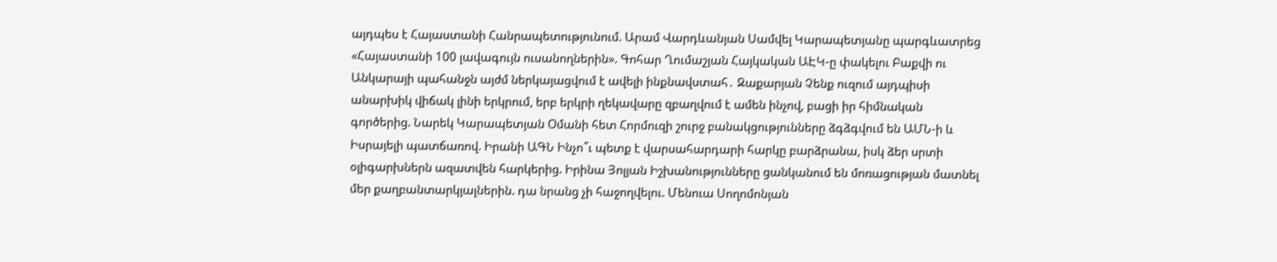այդպես է Հայաստանի Հանրապետությունում. Արամ Վարդևանյան Սամվել Կարապետյանը պարգևատրեց «Հայաստանի 100 լավագույն ուսանողներին». Գոհար Ղումաշյան Հայկական ԱԷԿ-ը փակելու Բաքվի ու Անկարայի պահանջն այժմ ներկայացվում է ավելի ինքնավստահ․ Զաքարյան Չենք ուզում այդպիսի անարխիկ վիճակ լինի երկրում, երբ երկրի ղեկավարը զբաղվում է ամեն ինչով, բացի իր հիմնական գործերից. Նարեկ Կարապետյան Օմանի հետ Հորմուզի շուրջ բանակցությունները ձգձգվում են ԱՄՆ-ի և Իսրայելի պատճառով. Իրանի ԱԳՆ Ինչո՞ւ պետք է վարսահարդարի հարկը բարձրանա, իսկ ձեր սրտի օլիգարխներն ազատվեն հարկերից. Իրինա Յոլյան Իշխանությունները ցանկանում են մոռացության մատնել մեր քաղբանտարկյալներին. դա նրանց չի հաջողվելու. Մենուա Սողոմոնյան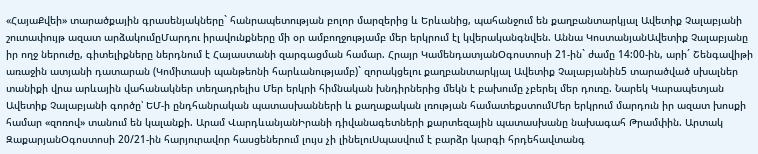«ՀայաՔվեի» տարածքային գրասենյակները` հանրապետության բոլոր մարզերից և Երևանից, պահանջում են քաղբանտարկյալ Ավետիք Չալաբյանի շուտափույթ ազատ արձակումըՄարդու իրավունքները մի օր ամբողջությամբ մեր երկրում էլ կվերականգնվեն. Աննա ԿոստանյանԱվետիք Չալաբյանը իր ողջ ներուժը, գիտելիքները ներդնում է Հայաստանի զարգացման համար. Հրայր ԿամենդատյանՕգոստոսի 21-ին` ժամը 14:00-ին, արի´ Շենգավիթի առաջին ատյանի դատարան (Կոմիտասի պանթեոնի հարևանությամբ)` զորակցելու քաղբանտարկյալ Ավետիք Չալաբյանին5 տարածված սխալներ տանիքի վրա արևային վահանակներ տեղադրելիս Մեր երկրի հիմնական խնդիրներից մեկն է բախումը չբերել մեր դուռը. Նարեկ Կարապետյան Ավետիք Չալաբյանի գործը՝ ԵՄ-ի ընդհանրական պատասխանների և քաղաքական լռության համատեքստումՄեր երկրում մարդուն իր ազատ խոսքի համար «զոռով» տանում են կալանքի. Արամ ՎարդևանյանԻրանի դիվանագետների քարտեզային պատասխանը նախագահ Թրամփին. Արտակ ԶաքարյանՕգոստոսի 20/21-ին հարյուրավոր հասցեներում լույս չի լինելուՍպասվում է բարձր կարգի հրդեհավտանգ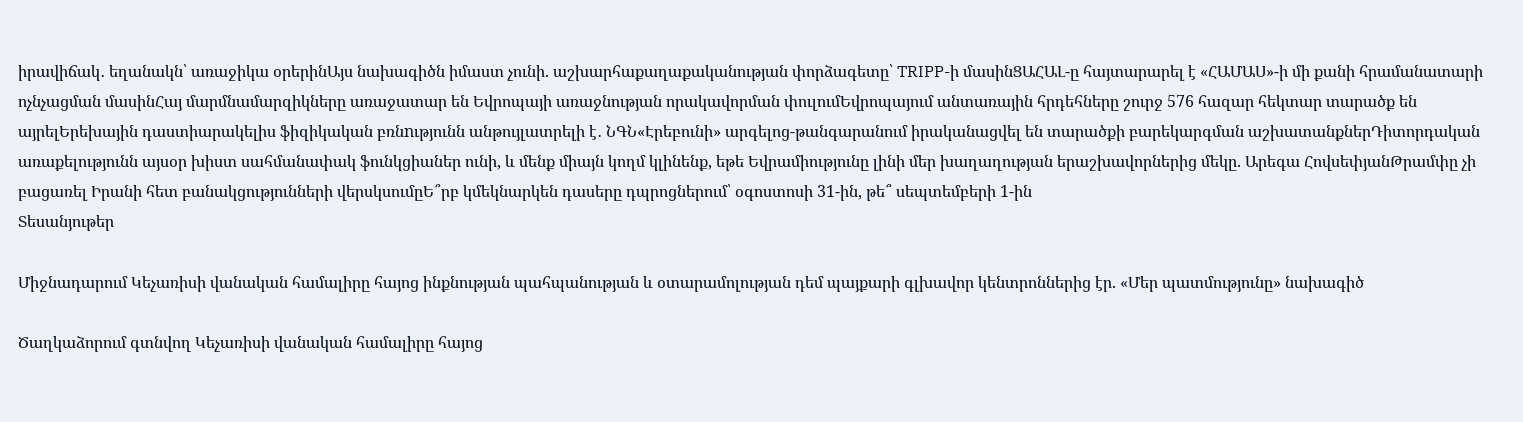իրավիճակ․ եղանակն՝ առաջիկա օրերինԱյս նախագիծն իմաստ չունի. աշխարհաքաղաքականության փորձագետը՝ TRIPP-ի մասինՑԱՀԱԼ-ը հայտարարել է «ՀԱՄԱՍ»-ի մի քանի հրամանատարի ոչնչացման մասինՀայ մարմնամարզիկները առաջատար են Եվրոպայի առաջնության որակավորման փուլումԵվրոպայում անտառային հրդեհները շուրջ 576 հազար հեկտար տարածք են այրելԵրեխային դաստիարակելիս ֆիզիկական բռնnւթյունն անթույլատրելի է․ ՆԳՆ«Էրեբունի» արգելոց-թանգարանում իրականացվել են տարածքի բարեկարգման աշխատանքներԴիտորդական առաքելությունն այսօր խիստ սահմանափակ ֆունկցիաներ ունի, և մենք միայն կողմ կլինենք, եթե Եվրամիությունը լինի մեր խաղաղության երաշխավորներից մեկը. Արեգա ՀովսեփյանԹրամփը չի բացառել Իրանի հետ բանակցությունների վերսկսումըԵ՞րբ կմեկնարկեն դասերը դպրոցներում՝ օգոստոսի 31-ին, թե՞ սեպտեմբերի 1-ին
Տեսանյութեր

Միջնադարում Կեչառիսի վանական համալիրը հայոց ինքնության պահպանության և օտարամոլության դեմ պայքարի գլխավոր կենտրոններից էր. «Մեր պատմությունը» նախագիծ

Ծաղկաձորում գտնվող Կեչառիսի վանական համալիրը հայոց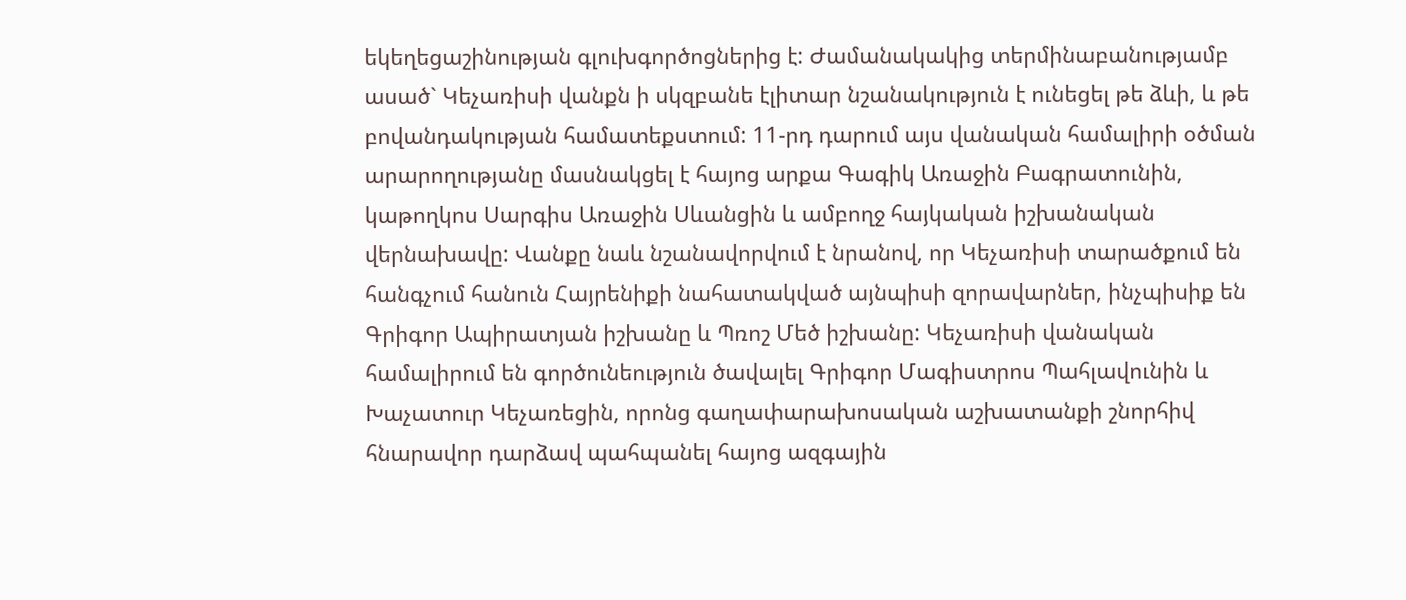եկեղեցաշինության գլուխգործոցներից է: Ժամանակակից տերմինաբանությամբ ասած` Կեչառիսի վանքն ի սկզբանե էլիտար նշանակություն է ունեցել թե ձևի, և թե բովանդակության համատեքստում: 11-րդ դարում այս վանական համալիրի օծման արարողությանը մասնակցել է հայոց արքա Գագիկ Առաջին Բագրատունին, կաթողկոս Սարգիս Առաջին Սևանցին և ամբողջ հայկական իշխանական վերնախավը: Վանքը նաև նշանավորվում է նրանով, որ Կեչառիսի տարածքում են հանգչում հանուն Հայրենիքի նահատակված այնպիսի զորավարներ, ինչպիսիք են Գրիգոր Ապիրատյան իշխանը և Պռոշ Մեծ իշխանը: Կեչառիսի վանական համալիրում են գործունեություն ծավալել Գրիգոր Մագիստրոս Պահլավունին և Խաչատուր Կեչառեցին, որոնց գաղափարախոսական աշխատանքի շնորհիվ հնարավոր դարձավ պահպանել հայոց ազգային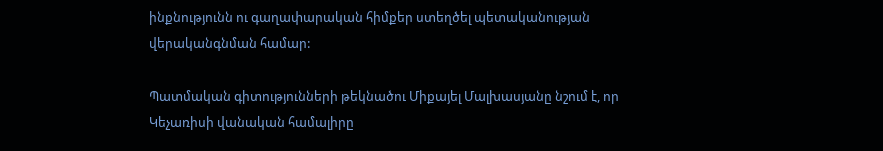ինքնությունն ու գաղափարական հիմքեր ստեղծել պետականության վերականգնման համար:

Պատմական գիտությունների թեկնածու Միքայել Մալխասյանը նշում է, որ Կեչառիսի վանական համալիրը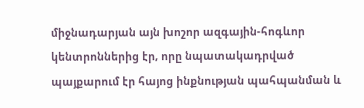միջնադարյան այն խոշոր ազգային-հոգևոր կենտրոններից էր, որը նպատակադրված պայքարում էր հայոց ինքնության պահպանման և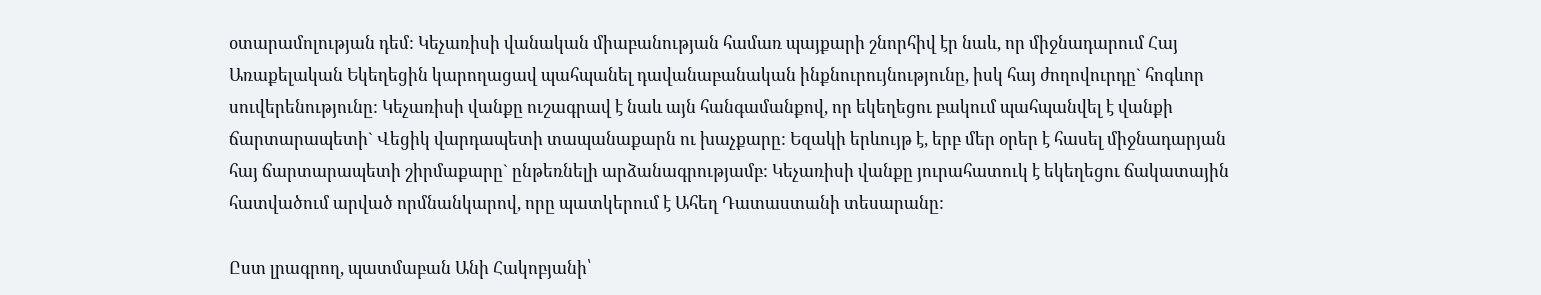օտարամոլության դեմ: Կեչառիսի վանական միաբանության համառ պայքարի շնորհիվ էր նաև, որ միջնադարում Հայ Առաքելական Եկեղեցին կարողացավ պահպանել դավանաբանական ինքնուրույնությունը, իսկ հայ ժողովուրդը` հոգևոր սուվերենությունը: Կեչառիսի վանքը ուշագրավ է նաև այն հանգամանքով, որ եկեղեցու բակում պահպանվել է վանքի ճարտարապետի` Վեցիկ վարդապետի տապանաքարն ու խաչքարը: Եզակի երևույթ է, երբ մեր օրեր է հասել միջնադարյան հայ ճարտարապետի շիրմաքարը` ընթեռնելի արձանագրությամբ: Կեչառիսի վանքը յուրահատուկ է եկեղեցու ճակատային հատվածում արված որմնանկարով, որը պատկերում է Ահեղ Դատաստանի տեսարանը:

Ըստ լրագրող, պատմաբան Անի Հակոբյանի՝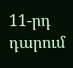11-րդ դարում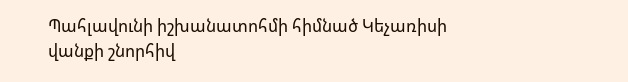Պահլավունի իշխանատոհմի հիմնած Կեչառիսի վանքի շնորհիվ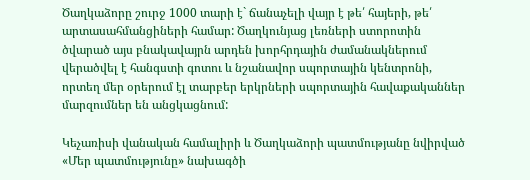Ծաղկաձորը շուրջ 1000 տարի է` ճանաչելի վայր է թե՛ հայերի, թե՛ արտասահմանցիների համար: Ծաղկունյաց լեռների ստորոտին ծվարած այս բնակավայրն արդեն խորհրդային ժամանակներում վերածվել է հանգստի գոտու և նշանավոր սպորտային կենտրոնի, որտեղ մեր օրերում էլ տարբեր երկրների սպորտային հավաքականներ մարզումներ են անցկացնում:

Կեչառիսի վանական համալիրի և Ծաղկաձորի պատմությանը նվիրված «Մեր պատմությունը» նախագծի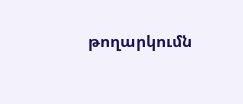թողարկումն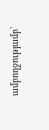ամբողջությամբ՝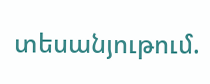տեսանյութում.